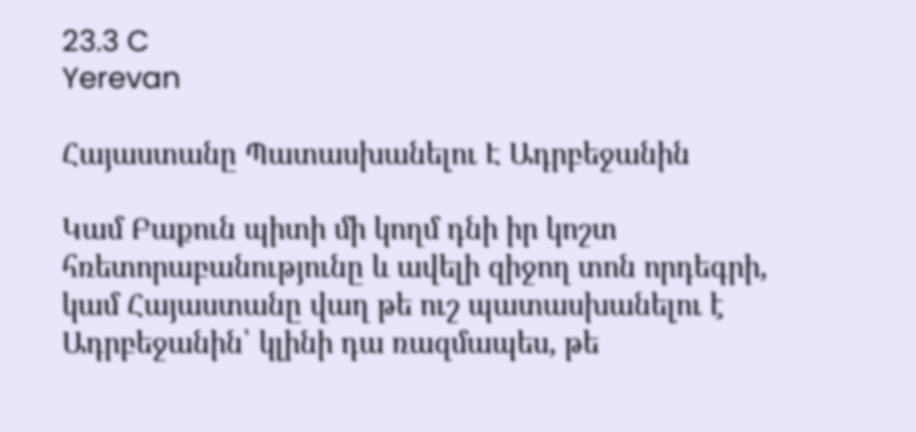23.3 C
Yerevan

Հայաստանը Պատասխանելու Է Ադրբեջանին

Կամ Բաքուն պիտի մի կողմ դնի իր կոշտ հռետորաբանությունը և ավելի զիջող տոն որդեգրի, կամ Հայաստանը վաղ թե ուշ պատասխանելու է Ադրբեջանին՝ կլինի դա ռազմապես, թե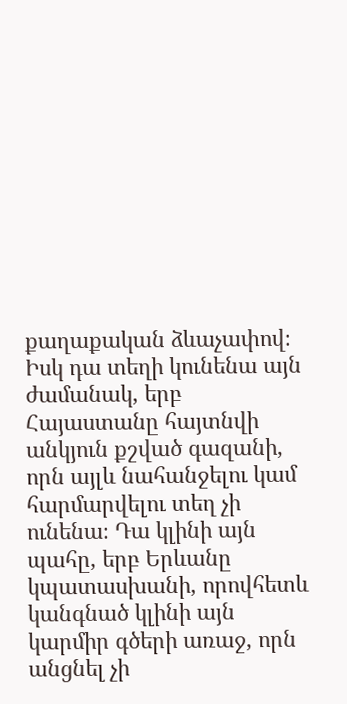քաղաքական ձևաչափով։ Իսկ դա տեղի կունենա այն ժամանակ, երբ Հայաստանը հայտնվի անկյուն քշված գազանի, որն այլև նահանջելու կամ հարմարվելու տեղ չի ունենա։ Դա կլինի այն պահը, երբ Երևանը կպատասխանի, որովհետև կանգնած կլինի այն կարմիր գծերի առաջ, որն անցնել չի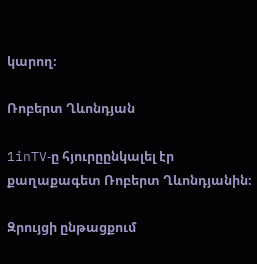կարող։

Ռոբերտ Ղևոնդյան

1inTV‑ը հյուրըընկալել էր քաղաքագետ Ռոբերտ Ղևոնդյանին։

Զրույցի ընթացքում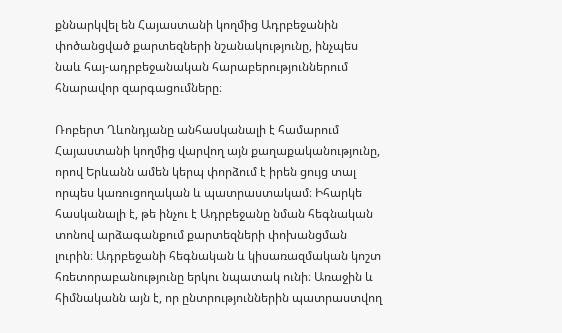քննարկվել են Հայաստանի կողմից Ադրբեջանին փոծանցված քարտեզների նշանակությունը, ինչպես նաև հայ-ադրբեջանական հարաբերություններում հնարավոր զարգացումները։

Ռոբերտ Ղևոնդյանը անհասկանալի է համարում Հայաստանի կողմից վարվող այն քաղաքականությունը, որով Երևանն ամեն կերպ փորձում է իրեն ցույց տալ որպես կառուցողական և պատրաստակամ։ Իհարկե հասկանալի է, թե ինչու է Ադրբեջանը նման հեգնական տոնով արձագանքում քարտեզների փոխանցման լուրին։ Ադրբեջանի հեգնական և կիսառազմական կոշտ հռետորաբանությունը երկու նպատակ ունի։ Առաջին և հիմնականն այն է, որ ընտրություններին պատրաստվող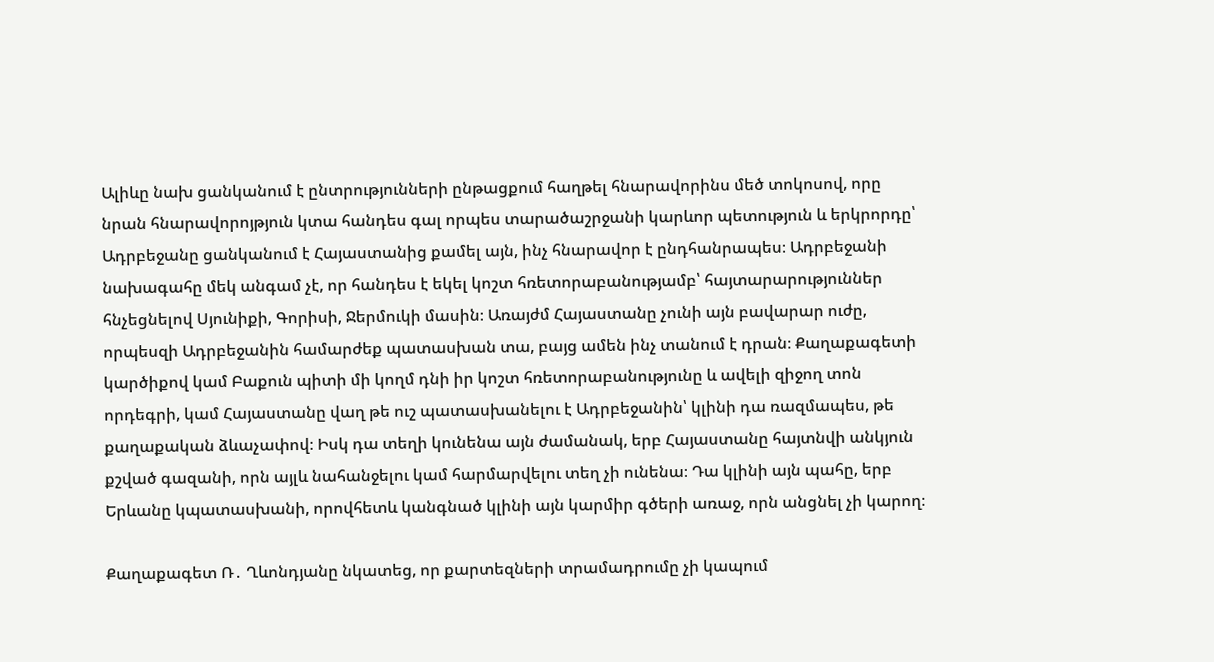Ալիևը նախ ցանկանում է ընտրությունների ընթացքում հաղթել հնարավորինս մեծ տոկոսով, որը նրան հնարավորոյթյուն կտա հանդես գալ որպես տարածաշրջանի կարևոր պետություն և երկրորդը՝ Ադրբեջանը ցանկանում է Հայաստանից քամել այն, ինչ հնարավոր է ընդհանրապես։ Ադրբեջանի նախագահը մեկ անգամ չէ, որ հանդես է եկել կոշտ հռետորաբանությամբ՝ հայտարարություններ հնչեցնելով Սյունիքի, Գորիսի, Ջերմուկի մասին։ Առայժմ Հայաստանը չունի այն բավարար ուժը, որպեսզի Ադրբեջանին համարժեք պատասխան տա, բայց ամեն ինչ տանում է դրան։ Քաղաքագետի կարծիքով կամ Բաքուն պիտի մի կողմ դնի իր կոշտ հռետորաբանությունը և ավելի զիջող տոն որդեգրի, կամ Հայաստանը վաղ թե ուշ պատասխանելու է Ադրբեջանին՝ կլինի դա ռազմապես, թե քաղաքական ձևաչափով։ Իսկ դա տեղի կունենա այն ժամանակ, երբ Հայաստանը հայտնվի անկյուն քշված գազանի, որն այլև նահանջելու կամ հարմարվելու տեղ չի ունենա։ Դա կլինի այն պահը, երբ Երևանը կպատասխանի, որովհետև կանգնած կլինի այն կարմիր գծերի առաջ, որն անցնել չի կարող։

Քաղաքագետ Ռ․ Ղևոնդյանը նկատեց, որ քարտեզների տրամադրումը չի կապում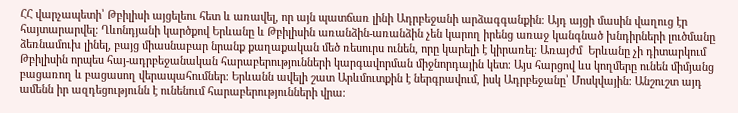ՀՀ վարչապետի՝ Թբիլիսի այցելեու հետ և առավել, որ այն պատճառ լինի Ադրբեջանի արձագգանքին։ Այդ այցի մասին վաղուց էր հայտարարվել։ Ղևոնդյանի կարծքով Երևանը և Թբիլիսին առանձին-առանձին չեն կարող իրենց առաջ կանգնած խնդիրների լուծմանը ձեռնամուխ լինել, բայց միասնաբար նրանք քաղաքական մեծ ռեսուրս ունեն, որը կարելի է կիրառել։ Առայժմ  Երևանը չի դիտարկում Թբիլիսին որպես հայ-ադրբեջանական հարաբերությունների կարգավորման միջնորդային կետ։ Այս հարցով ևս կողմերը ունեն միմյանց բացառող և բացասող վերապահումներ։ Երևանն ավելի շատ Արևմուտքին է ներգրավում, իսկ Ադրբեջանը՝ Մոսկվային։ Անշուշտ այդ ամենն իր ազդեցությունն է ունենում հարաբերությունների վրա։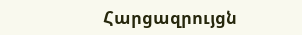Հարցազրույցն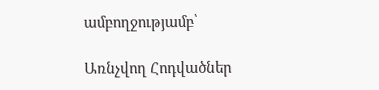ամբողջությամբ՝

Առնչվող Հոդվածներ